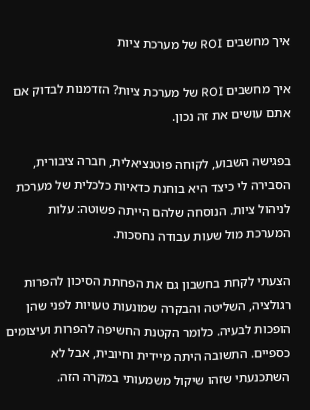איך מחשבים ROI של מערכת ציות

איך מחשבים ROI של מערכת ציות? הזדמנות לבדוק אם אתם עושים את זה נכון.

בפגישה השבוע, לקוחה פוטנציאלית, חברה ציבורית, הסבירה לי כיצד היא בוחנת כדאיות כלכלית של מערכת לניהול ציות. הנוסחה שלהם הייתה פשוטה: עלות המערכת מול שעות עבודה נחסכות.

הצעתי לקחת בחשבון גם את הפחתת הסיכון להפרות רגולציה, השליטה והבקרה שמונעות טעויות לפני שהן הופכות לבעיה. כלומר הקטנת החשיפה להפרות ועיצומים כספיים. התשובה היתה מיידית וחיובית, אבל לא השתכנעתי שזהו שיקול משמעותי במקרה הזה.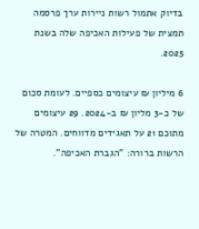בדיוק אתמול רשות ניירות ערך פרסמה תמצית של פעילות האכיפה שלה בשנת 2025.

6 מיליון ₪ עיצומים כספיים. לעומת סכום של כ-3 מליון ₪ ב-2024. 29 עיצומים מתוכם 21 על תאגידים מדווחים. המטרה של הרשות ברורה: "הגברת האכיפה".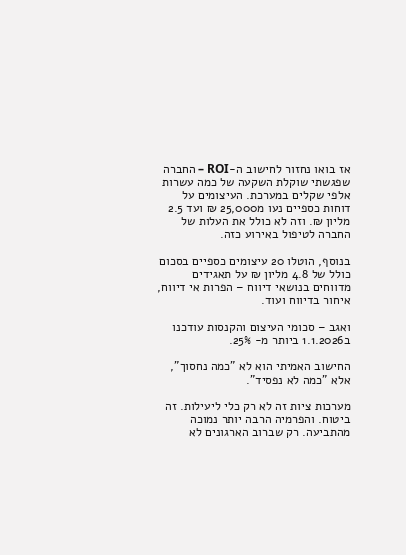אז בואו נחזור לחישוב ה-ROI – החברה שפגשתי שוקלת השקעה של כמה עשרות אלפי שקלים במערכת. העיצומים על דוחות כספיים נעו מ25,000 ₪ ועד 2.5 מליון ₪. וזה לא כולל את העלות של החברה לטיפול באירוע כזה.

בנוסף, הוטלו 20 עיצומים כספיים בסכום כולל של 4.8 מליון ₪ על תאגידים מדווחים בנושאי דיווח – הפרות אי דיווח, איחור בדיווח ועוד.

ואגב – סכומי העיצום והקנסות עודכנו ב1.1.2026 ביותר מ- 25%.

החישוב האמיתי הוא לא "כמה נחסוך", אלא "כמה לא נפסיד".

מערכות ציות זה לא רק כלי ליעילות. זה ביטוח. והפרמיה הרבה יותר נמוכה מהתביעה. רק שברוב הארגונים לא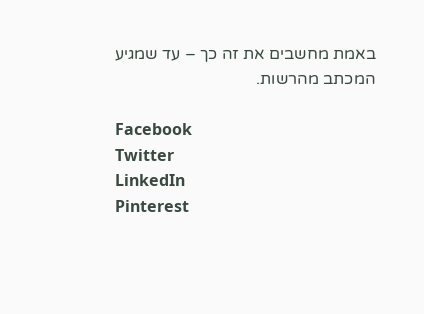באמת מחשבים את זה כך – עד שמגיע המכתב מהרשות.

Facebook
Twitter
LinkedIn
Pinterest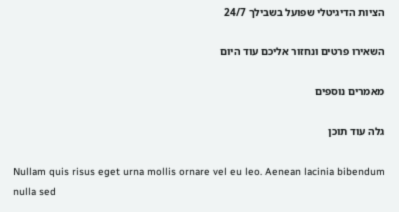הציות הדיגיטלי שפועל בשבילך 24/7

השאירו פרטים ונחזור אליכם עוד היום

מאמרים נוספים

גלה עוד תוכן

Nullam quis risus eget urna mollis ornare vel eu leo. Aenean lacinia bibendum nulla sed